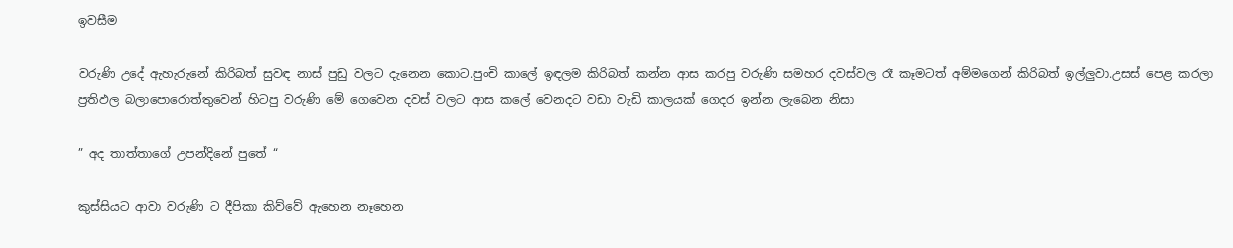ඉවසීම

වරුණි උදේ ඇහැරුනේ කිරිබත් සුවඳ නාස් පුඩු වලට දැනෙන කොට.පුංචි කාලේ ඉඳලම කිරිබත් කන්න ආස කරපු වරුණි සමහර දවස්වල රෑ කෑමටත් අම්මගෙන් කිරිබත් ඉල්ලුවා.උසස් පෙළ කරලා ප්‍රතිඵල බලාපොරොත්තුවෙන් හිටපු වරුණි මේ ගෙවෙන දවස් වලට ආස කලේ වෙනදට වඩා වැඩි කාලයක් ගෙදර ඉන්න ලැබෙන නිසා

” අද තාත්තාගේ උපන්දිනේ පුතේ “

කුස්සියට ආවා වරුණි ට දීපිකා කිව්වේ ඇහෙන නෑහෙන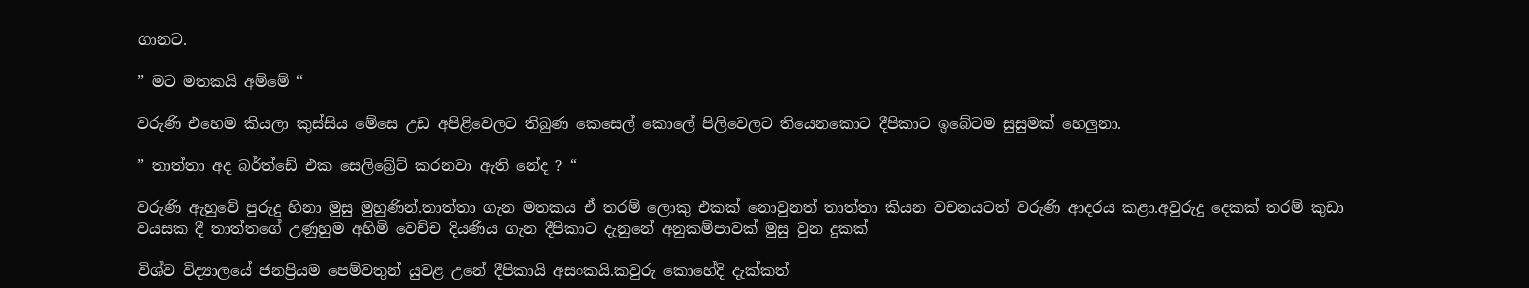ගානට.

” මට මතකයි අම්මේ “

වරුණි එහෙම කියලා කුස්සිය මේසෙ උඩ අපිළිවෙලට තිබුණ කෙසෙල් කොලේ පිලිවෙලට තියෙනකොට දීපිකාට ඉබේටම සුසුමක් හෙලුනා.

” තාත්තා අද බර්ත්ඩේ එක සෙලිබ්‍රේට් කරනවා ඇති නේද ? “

වරුණි ඇහුවේ පුරුදු හිනා මුසු මුහුණින්.තාත්තා ගැන මතකය ඒ තරම් ලොකු එකක් නොවුනත් තාත්තා කියන වචනයටත් වරුණි ආදරය කළා.අවුරුදු දෙකක් තරම් කුඩා වයසක දී තාත්තගේ උණුහුම අහිමි වෙච්ච දියණිය ගැන දීපිකාට දැනුනේ අනුකම්පාවක් මුසු වුන දුකක්

විශ්ව විද්‍යාලයේ ජනප්‍රියම පෙම්වතුන් යුවළ උනේ දීපිකායි අසංකයි.කවුරු කොහේදි දැක්කත්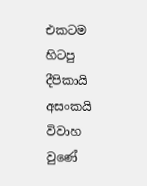එකටම හිටපු දීපිකායි අසංකයි විවාහ වුණේ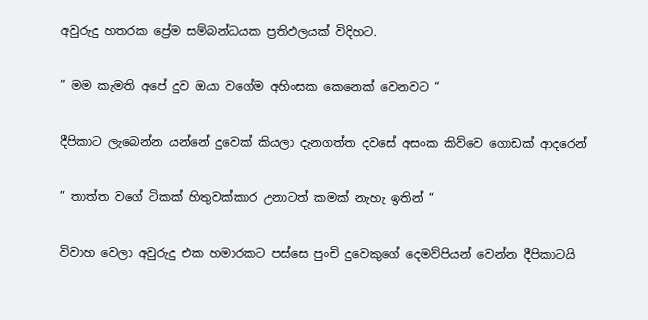අවුරුදු හතරක ප්‍රේම සම්බන්ධයක ප්‍රතිඵලයක් විදිහට.

” මම කැමති අපේ දුව ඔයා වගේම අහිංසක කෙනෙක් වෙනවට “

දීපිකාට ලැබෙන්න යන්නේ දුවෙක් කියලා දැනගත්ත දවසේ අසංක කිව්වෙ ගොඩක් ආදරෙන්

” තාත්ත වගේ ටිකක් හිතුවක්කාර උනාටත් කමක් නැහැ ඉතින් “

විවාහ වෙලා අවුරුදු එක හමාරකට පස්සෙ පුංචි දුවෙකුගේ දෙමව්පියන් වෙන්න දීපිකාටයි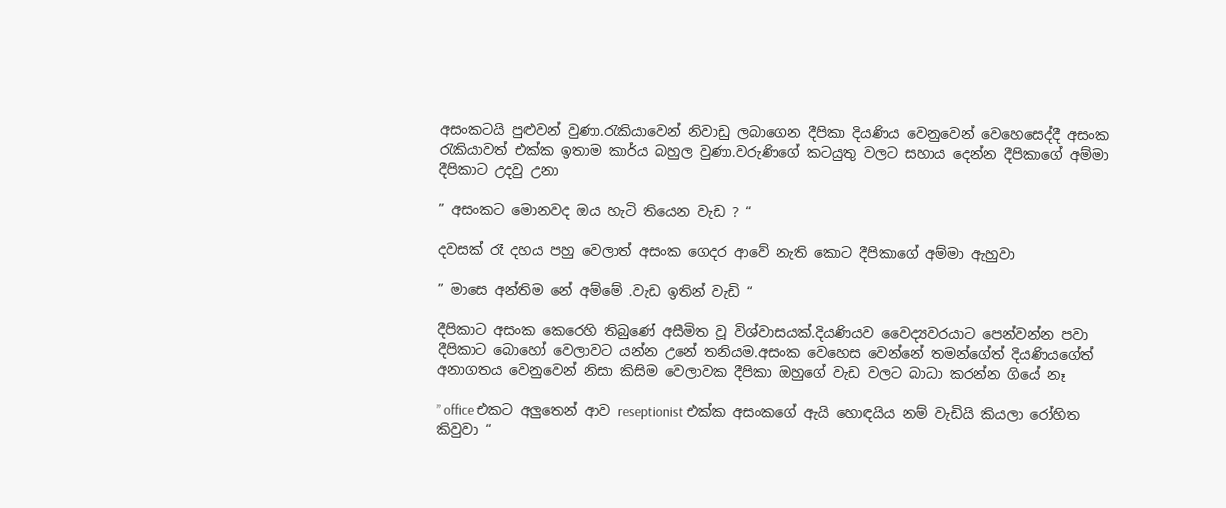අසංකටයි පුළුවන් වුණා.රැකියාවෙන් නිවාඩු ලබාගෙන දීපිකා දියණිය වෙනුවෙන් වෙහෙසෙද්දී අසංක රැකියාවත් එක්ක ඉතාම කාර්ය බහුල වුණා.වරුණිගේ කටයුතු වලට සහාය දෙන්න දීපිකාගේ අම්මා දීපිකාට උදවු උනා

” අසංකට මොනවද ඔය හැටි තියෙන වැඩ ? “

දවසක් රෑ දහය පහු වෙලාත් අසංක ගෙදර ආවේ නැති කොට දීපිකාගේ අම්මා ඇහුවා

” මාසෙ අන්තිම නේ අම්මේ .වැඩ ඉතින් වැඩි “

දීපිකාට අසංක කෙරෙහි තිබුණේ අසීමිත වූ විශ්වාසයක්.දියණියව වෛද්‍යවරයාට පෙන්වන්න පවා දීපිකාට බොහෝ වෙලාවට යන්න උනේ තනියම.අසංක වෙහෙස වෙන්නේ තමන්ගේත් දියණියගේත් අනාගතය වෙනුවෙන් නිසා කිසිම වෙලාවක දීපිකා ඔහුගේ වැඩ වලට බාධා කරන්න ගියේ නෑ

” office එකට අලුතෙන් ආව reseptionist එක්ක අසංකගේ ඇයි හොඳයිය නම් වැඩියි කියලා රෝහිත කිවුවා “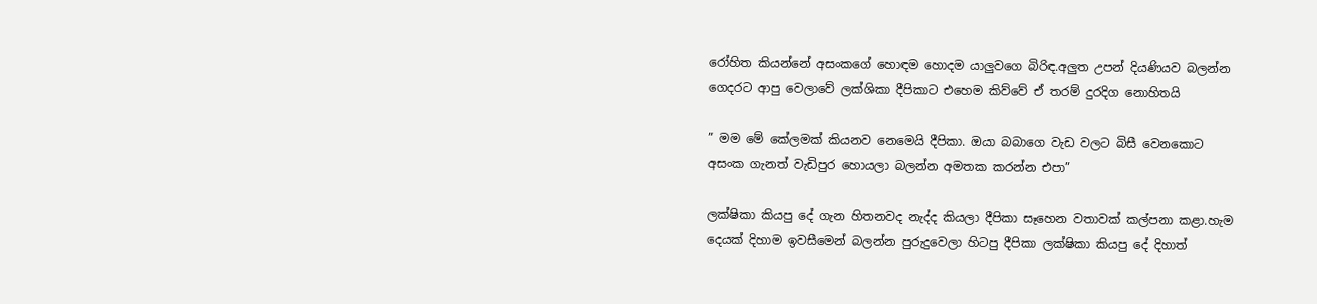රෝහිත කියන්නේ අසංකගේ හොඳම හොදම යාලුවගෙ බිරිඳ.අලුත උපන් දියණියව බලන්න ගෙදරට ආපු වෙලාවේ ලක්ශිකා දීපිකාට එහෙම කිව්වේ ඒ තරම් දුරදිග නොහිතයි

” මම මේ කේලමක් කියනව නෙමෙයි දීපිකා. ඔයා බබාගෙ වැඩ වලට බිසී වෙනකොට අසංක ගැනත් වැඩිපුර හොයලා බලන්න අමතක කරන්න එපා”

ලක්ෂිකා කියපු දේ ගැන හිතනවද නැද්ද කියලා දීපිකා සෑහෙන වතාවක් කල්පනා කළා.හැම දෙයක් දිහාම ඉවසීමෙන් බලන්න පුරුදුවෙලා හිටපු දීපිකා ලක්ෂිකා කියපු දේ දිහාත්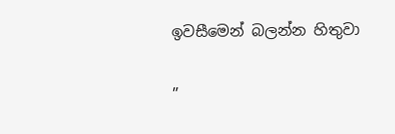ඉවසීමෙන් බලන්න හිතුවා

”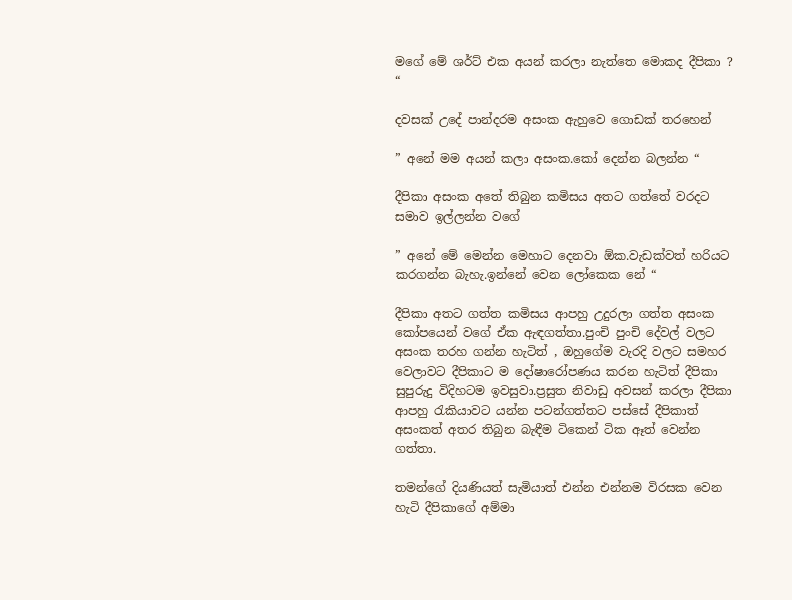මගේ මේ ශර්ට් එක අයන් කරලා නැත්තෙ මොකද දීපිකා ? “

දවසක් උදේ පාන්දරම අසංක ඇහුවෙ ගොඩක් තරහෙන්

” අනේ මම අයන් කලා අසංක.කෝ දෙන්න බලන්න “

දීපිකා අසංක අතේ තිබුන කමිසය අතට ගත්තේ වරදට සමාව ඉල්ලන්න වගේ

” අනේ මේ මෙන්න මෙහාට දෙනවා ඕක.වැඩක්වත් හරියට කරගන්න බැහැ.ඉන්නේ වෙන ලෝකෙක නේ “

දීපිකා අතට ගත්ත කමිසය ආපහු උදුරලා ගත්ත අසංක කෝපයෙන් වගේ ඒක ඇඳගත්තා.පුංචි පුංචි දේවල් වලට අසංක තරහ ගන්න හැටිත් , ඔහුගේම වැරදි වලට සමහර වෙලාවට දීපිකාට ම දෝෂාරෝපණය කරන හැටිත් දීපිකා සුපුරුදු විදිහටම ඉවසුවා.ප්‍රසුත නිවාඩු අවසන් කරලා දීපිකා ආපහු රැකියාවට යන්න පටන්ගත්තට පස්සේ දීපිකාත් අසංකත් අතර තිබුන බැඳීම ටිකෙන් ටික ඈත් වෙන්න ගත්තා.

තමන්ගේ දියණියත් සැමියාත් එන්න එන්නම විරසක වෙන හැටි දීපිකාගේ අම්මා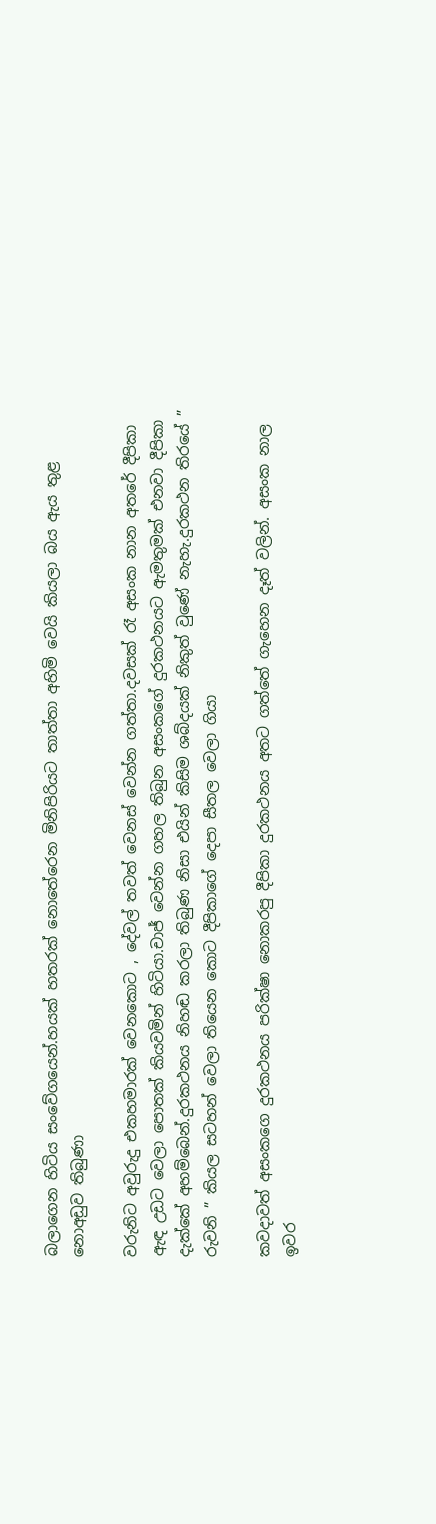බලාගෙන හිටිය සංවේගයෙන්.හයක් හතරක් නොතේරෙන මිනිපිරියට තාත්තා අහිමි වෙයි කියලා බය ඇය තුළ නොඅඩුව තිබුණා

වරුනිට අවුරුදු එකහමාරක් වෙනකොට , දේවල් තවත් වෙනස් වෙන්න ගත්තා.දවසක් රෑ අසංක නාන අතරේ දීපිකා ඇඳ උඩට වෙලා පොතක් කියවමින් හිටියා.චාජ් වෙන්න ගහල තිබුන අසංකගේ දුරකථනයට ඇමතුමක් එනවා දීපිකා දැක්කේ අහම්බෙන්.දුරකථනය නිහඬ කරලා තිබුණ නිසා එයින් කිසිම ශබ්දයක් නිකුත් වුණේ නැහැ.දුරකථන තිරයේ ” රුවනි ” කියල සටහන් වෙලා තියෙන කොට දීපිකාගේ දෙපා සීතල වෙලා ගියා

කවදාවත් අසංකගෙ දුරකථනය පරික්ෂා නොකරපු දීපිකා දුරකථනය අතට ගත්තේ ගැහෙන දෑත් වලින්. අසංක නාල ඉවර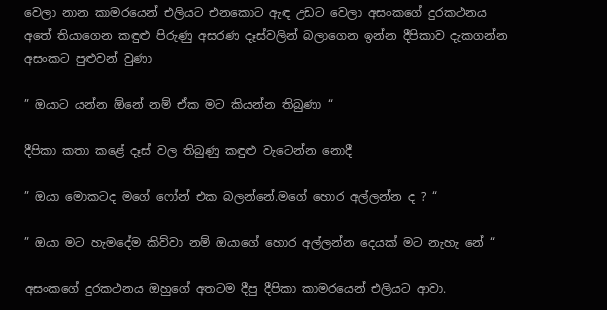වෙලා නාන කාමරයෙන් එලියට එනකොට ඇඳ උඩට වෙලා අසංකගේ දුරකථනය අතේ තියාගෙන කඳුළු පිරුණු අසරණ දෑස්වලින් බලාගෙන ඉන්න දීපිකාව දැකගන්න අසංකට පුළුවන් වුණා

” ඔයාට යන්න ඕනේ නම් ඒක මට කියන්න තිබුණා “

දීපිකා කතා කළේ දෑස් වල තිබුණු කඳුළු වැටෙන්න නොදී

” ඔයා මොකටද මගේ ෆෝන් එක බලන්නේ.මගේ හොර අල්ලන්න ද ? “

” ඔයා මට හැමදේම කිව්වා නම් ඔයාගේ හොර අල්ලන්න දෙයක් මට නැහැ නේ “

අසංකගේ දුරකථනය ඔහුගේ අතටම දීපු දීපිකා කාමරයෙන් එලියට ආවා.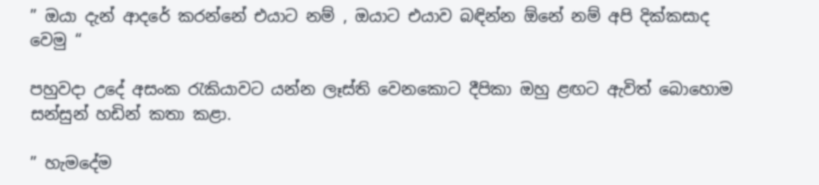” ඔයා දැන් ආදරේ කරන්නේ එයාට නම් , ඔයාට එයාව බඳින්න ඕනේ නම් අපි දික්කසාද වෙමු “

පහුවදා උදේ අසංක රැකියාවට යන්න ලෑස්ති වෙනකොට දීපිකා ඔහු ළඟට ඇවිත් බොහොම සන්සුන් හඩින් කතා කළා.

” හැමදේම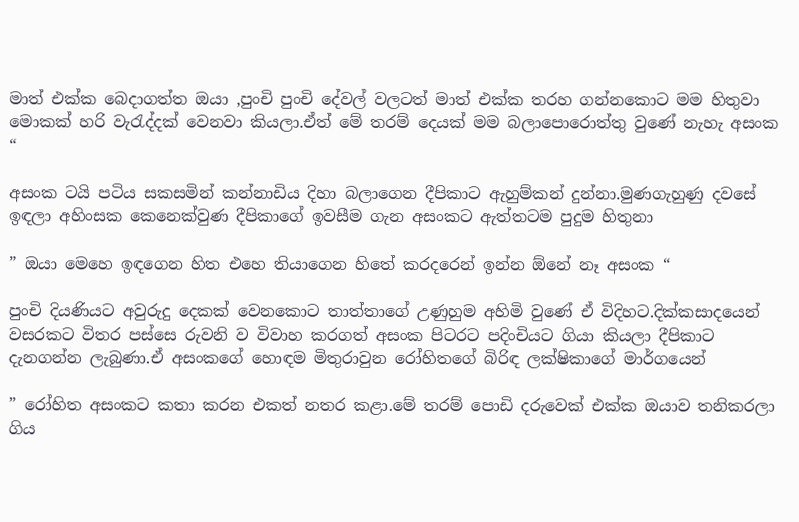මාත් එක්ක බෙදාගත්ත ඔයා ,පුංචි පුංචි දේවල් වලටත් මාත් එක්ක තරහ ගන්නකොට මම හිතුවා මොකක් හරි වැරැද්දක් වෙනවා කියලා.ඒත් මේ තරම් දෙයක් මම බලාපොරොත්තු වුණේ නැහැ අසංක “

අසංක ටයි පටිය සකසමින් කන්නාඩිය දිහා බලාගෙන දීපිකාට ඇහුම්කන් දුන්නා.මුණගැහුණු දවසේ ඉඳලා අහිංසක කෙනෙක්වුණ දීපිකාගේ ඉවසීම ගැන අසංකට ඇත්තටම පුදුම හිතුනා

” ඔයා මෙහෙ ඉඳගෙන හිත එහෙ තියාගෙන හිතේ කරදරෙන් ඉන්න ඕනේ නෑ අසංක “

පුංචි දියණියට අවුරුදු දෙකක් වෙනකොට තාත්තාගේ උණුහුම අහිමි වුණේ ඒ විදිහට.දික්කසාදයෙන් වසරකට විතර පස්සෙ රුවනි ව විවාහ කරගත් අසංක පිටරට පදිංචියට ගියා කියලා දීපිකාට දැනගන්න ලැබුණා.ඒ අසංකගේ හොඳම මිතුරාවුන රෝහිතගේ බිරිඳ ලක්ෂිකාගේ මාර්ගයෙන්

” රෝහිත අසංකට කතා කරන එකත් නතර කළා.මේ තරම් පොඩි දරුවෙක් එක්ක ඔයාව තනිකරලා ගිය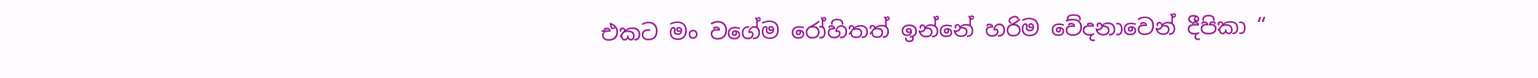එකට මං වගේම රෝහිතත් ඉන්නේ හරිම වේදනාවෙන් දීපිකා “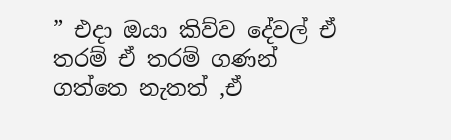” එදා ඔයා කිව්ව දේවල් ඒ තරම් ඒ තරම් ගණන් ගත්තෙ නැතත් ,ඒ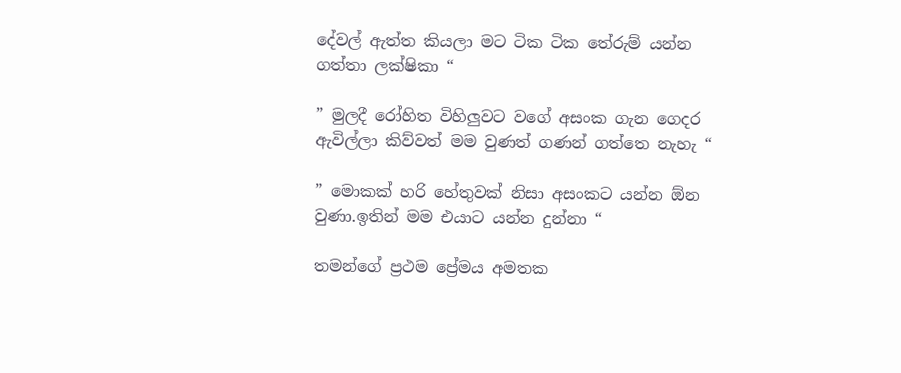දේවල් ඇත්ත කියලා මට ටික ටික තේරුම් යන්න ගත්තා ලක්ෂිකා “

” මුලදී රෝහිත විහිලුවට වගේ අසංක ගැන ගෙදර ඇවිල්ලා කිව්වත් මම වුණත් ගණන් ගත්තෙ නැහැ “

” මොකක් හරි හේතුවක් නිසා අසංකට යන්න ඕන වුණා.ඉතින් මම එයාට යන්න දුන්නා “

තමන්ගේ ප්‍රථම ප්‍රේමය අමතක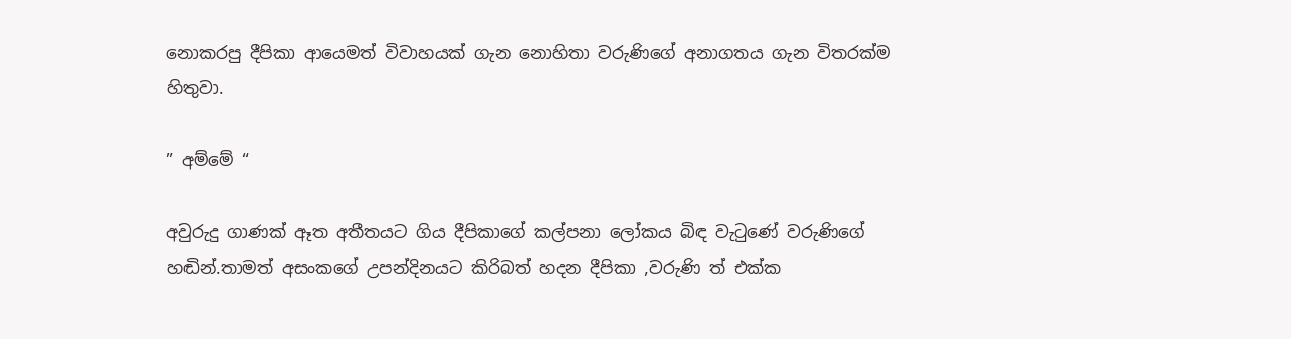නොකරපු දීපිකා ආයෙමත් විවාහයක් ගැන නොහිතා වරුණිගේ අනාගතය ගැන විතරක්ම හිතුවා.

” අම්මේ “

අවුරුදු ගාණක් ඈත අතීතයට ගිය දීපිකාගේ කල්පනා ලෝකය බිඳ වැටුණේ වරුණිගේ හඬින්.තාමත් අසංකගේ උපන්දිනයට කිරිබත් හදන දීපිකා ,වරුණි ත් එක්ක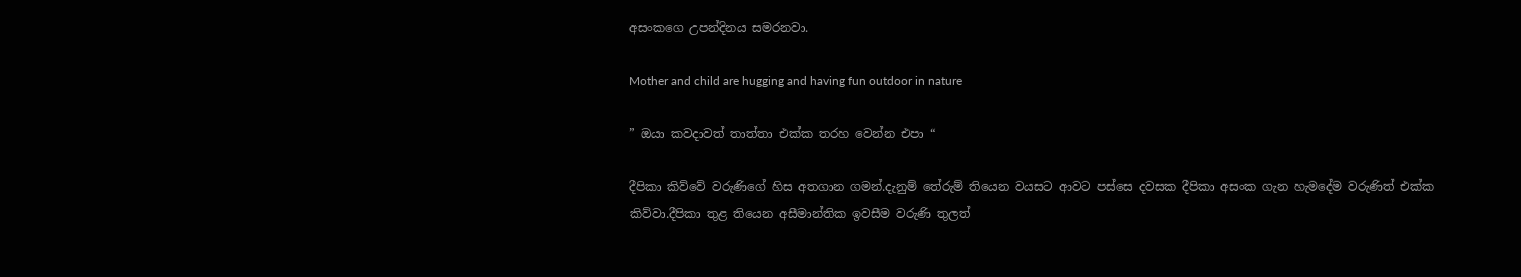අසංකගෙ උපන්දිනය සමරනවා.

Mother and child are hugging and having fun outdoor in nature

” ඔයා කවදාවත් තාත්තා එක්ක තරහ වෙන්න එපා “

දීපිකා කිව්වේ වරුණිගේ හිස අතගාන ගමන්.දැනුම් තේරුම් තියෙන වයසට ආවට පස්සෙ දවසක දීපිකා අසංක ගැන හැමදේම වරුණිත් එක්ක කිව්වා.දීපිකා තුළ තියෙන අසීමාන්තික ඉවසීම වරුණි තුලත්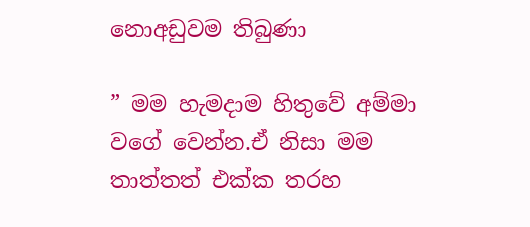නොඅඩුවම තිබුණා

” මම හැමදාම හිතුවේ අම්මා වගේ වෙන්න.ඒ නිසා මම තාත්තත් එක්ක තරහ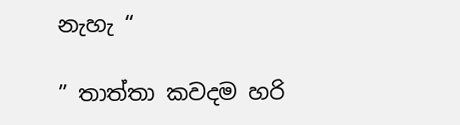නැහැ “

” තාත්තා කවදම හරි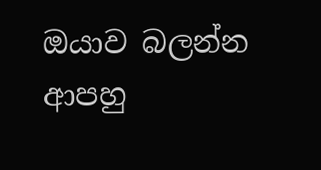ඔයාව බලන්න ආපහු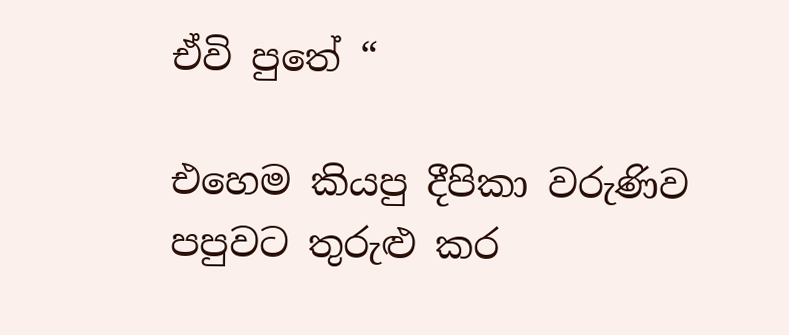ඒවි පුතේ “

එහෙම කියපු දීපිකා වරුණිව පපුවට තුරුළු කර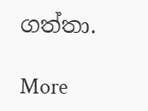ගත්තා.

More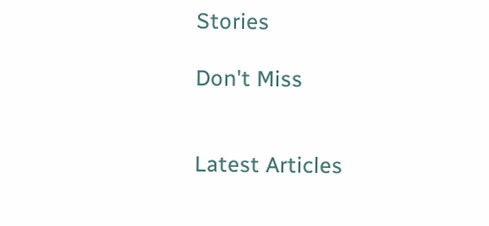Stories

Don't Miss


Latest Articles